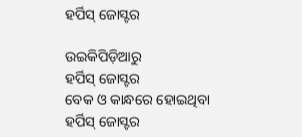ହର୍ପିସ୍ ଜୋସ୍ଟର

ଉଇକିପିଡ଼ିଆ‌ରୁ
ହର୍ପିସ୍ ଜୋସ୍ଟର
ବେକ ଓ କାନ୍ଧରେ ହୋଇଥିବା ହର୍ପିସ୍ ଜୋସ୍ଟର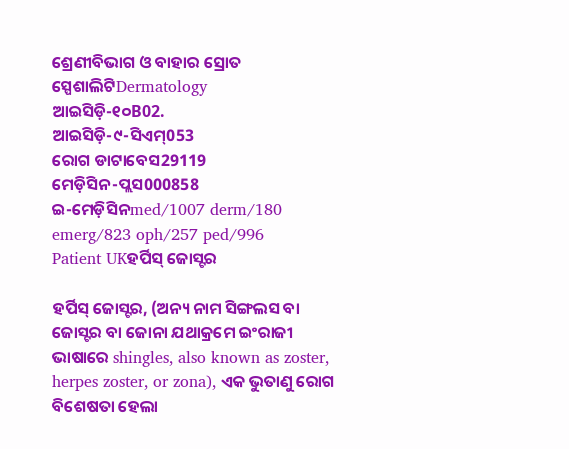ଶ୍ରେଣୀବିଭାଗ ଓ ବାହାର ସ୍ରୋତ
ସ୍ପେଶାଲିଟିDermatology
ଆଇସିଡ଼ି-୧୦B02.
ଆଇସିଡ଼ି-୯-ସିଏମ୍053
ରୋଗ ଡାଟାବେସ29119
ମେଡ଼ିସିନ-ପ୍ଲସ000858
ଇ-ମେଡ଼ିସିନmed/1007 derm/180 emerg/823 oph/257 ped/996
Patient UKହର୍ପିସ୍ ଜୋସ୍ଟର

ହର୍ପିସ୍ ଜୋସ୍ଟର, (ଅନ୍ୟ ନାମ ସିଙ୍ଗଲସ ବା ଜୋସ୍ଟର ବା ଜୋନା ଯଥାକ୍ରମେ ଇଂରାଜୀ ଭାଷାରେ shingles, also known as zoster, herpes zoster, or zona), ଏକ ଭୁତାଣୁ ରୋଗ ବିଶେଷତା ହେଲା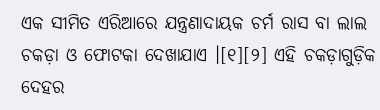ଏକ ସୀମିତ ଏରିଆରେ ଯନ୍ତ୍ରଣାଦାୟକ ଚର୍ମ ରାସ ବା ଲାଲ ଚକଡ଼ା ଓ ଫୋଟକା ଦେଖାଯାଏ ।[୧][୨] ଏହି ଚକଡ଼ାଗୁଡ଼ିକ ଦେହର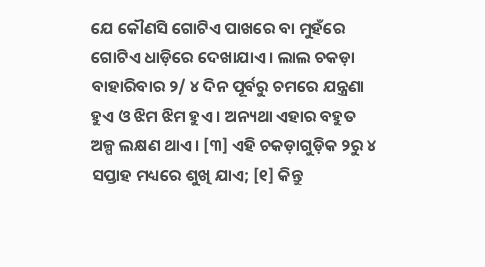ଯେ କୌଣସି ଗୋଟିଏ ପାଖରେ ବା ମୁହଁରେ ଗୋଟିଏ ଧାଡ଼ିରେ ଦେଖାଯାଏ । ଲାଲ ଚକଡ଼ା ବାହାରିବାର ୨/ ୪ ଦିନ ପୂର୍ବରୁ ଚମରେ ଯନ୍ତ୍ରଣା ହୁଏ ଓ ଝିମ ଝିମ ହୁଏ । ଅନ୍ୟଥା ଏହାର ବ‌ହୁତ ଅଳ୍ପ ଲକ୍ଷଣ ଥାଏ । [୩] ଏହି ଚକଡ଼ାଗୁଡ଼ିକ ୨ରୁ ୪ ସପ୍ତାହ ମଧ୍ୟରେ ଶୁଖି ଯାଏ; [୧] କିନ୍ତୁ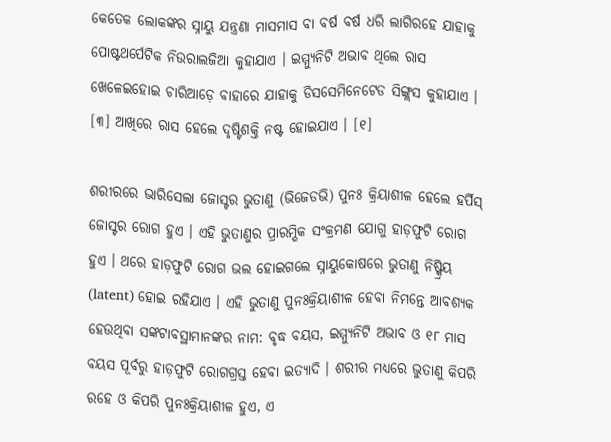କେତେକ ଲୋକଙ୍କର ସ୍ନାୟୁ ଯନ୍ତ୍ରଣା ମାସମାସ ବା ବର୍ଷ ବର୍ଷ ଧରି ଲାଗିରହେ ଯାହାକୁ ପୋଷ୍ଟଥର୍ପେଟିକ ନିଉରାଲଜିଆ କୁହାଯାଏ । ଇମ୍ମ୍ୟୁନିଟି ଅଭାବ ଥିଲେ ରାସ ଖେଳେଇହୋଇ ଚାରିଆଡ଼େ ବାହାରେ ଯାହାକୁ ଡିସସେମିନେଟେଡ ସିଙ୍ଗ୍ଲସ କୁହାଯାଏ । [୩] ଆଖିରେ ରାସ ହେଲେ ଦୃଷ୍ଟିଶକ୍ତି ନଷ୍ଟ ହୋଇଯାଏ । [୧]

ଶରୀରରେ ଭାରିସେଲା ଜୋସ୍ଟର ଭୁତାଣୁ (ଭିଜେଡଭି) ପୁନଃ କ୍ରିୟାଶୀଳ ହେଲେ ହର୍ପିସ୍ ଜୋସ୍ଟର ରୋଗ ହୁଏ । ଏହି ଭୁତାଣୁର ପ୍ରାରମ୍ଭିକ ସଂକ୍ରମଣ ଯୋଗୁ ହାଡ଼ଫୁଟି ରୋଗ ହୁଏ । ଥରେ ହାଡ଼ଫୁଟି ରୋଗ ଭଲ ହୋଇଗଲେ ସ୍ନାୟୁକୋଷରେ ଭୁତାଣୁ ନିଷ୍କ୍ରିୟ (latent) ହୋଇ ରହିଯାଏ । ଏହି ଭୁତାଣୁ ପୁନଃକ୍ରିୟାଶୀଳ ହେବା ନିମନ୍ତେ ଆବଶ୍ୟକ ହେଉଥିବା ସଙ୍କଟାବସ୍ଥାମାନଙ୍କର ନାମ: ବୃଦ୍ଧ ବୟସ, ଇମ୍ମ୍ୟୁନିଟି ଅଭାବ ଓ ୧୮ ମାସ ବୟସ ପୂର୍ବରୁ ହାଡ଼ଫୁଟି ରୋଗ‌ଗ୍ରସ୍ତ ହେବା ଇତ୍ୟାଦି । ଶରୀର ମଧ୍ୟରେ ଭୁତାଣୁ କିପରି ରହେ ଓ କିପରି ପୁନଃକ୍ରିୟାଶୀଳ ହୁଏ, ଏ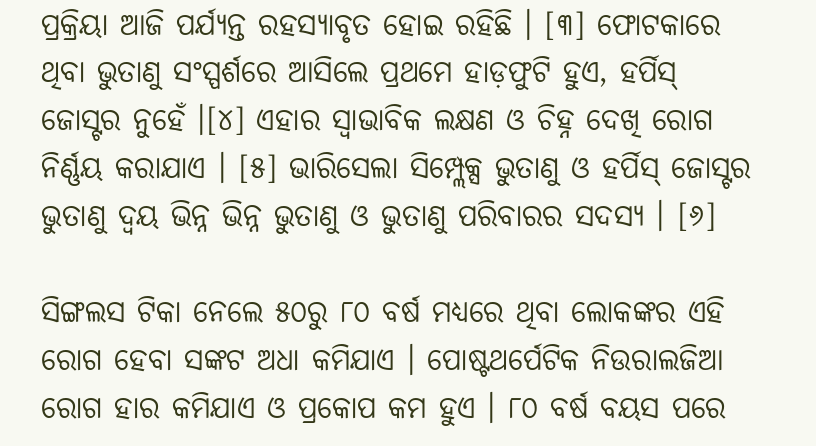ପ୍ରକ୍ରିୟା ଆଜି ପର୍ଯ୍ୟନ୍ତ ରହସ୍ୟାବୃତ ହୋଇ ରହିଛି । [୩] ଫୋଟକାରେ ଥିବା ଭୁତାଣୁ ସଂସ୍ପର୍ଶରେ ଆସିଲେ ପ୍ରଥମେ ହାଡ଼ଫୁଟି ହୁଏ, ହର୍ପିସ୍ ଜୋସ୍ଟର ନୁହେଁ ।[୪] ଏହାର ସ୍ୱାଭାବିକ ଲକ୍ଷଣ ଓ ଚିହ୍ନ ଦେଖି ରୋଗ ନିର୍ଣ୍ଣୟ କରାଯାଏ । [୫] ଭାରିସେଲା ସିମ୍ପ୍ଲେକ୍ସ ଭୁତାଣୁ ଓ ହର୍ପିସ୍ ଜୋସ୍ଟର ଭୁତାଣୁ ଦ୍ୱୟ ଭିନ୍ନ ଭିନ୍ନ ଭୁତାଣୁ ଓ ଭୁତାଣୁ ପରିବାରର ସଦସ୍ୟ । [୬]

ସିଙ୍ଗଲସ ଟିକା ନେଲେ ୫୦ରୁ ୮୦ ବର୍ଷ ମଧ୍ୟରେ ଥିବା ଲୋକଙ୍କର ଏହି ରୋଗ ହେବା ସଙ୍କଟ ଅଧା କମିଯାଏ । ପୋଷ୍ଟଥର୍ପେଟିକ ନିଉରାଲଜିଆ ରୋଗ ହାର କମିଯାଏ ଓ ପ୍ରକୋପ କମ ହୁଏ । ୮୦ ବର୍ଷ ବୟସ ପରେ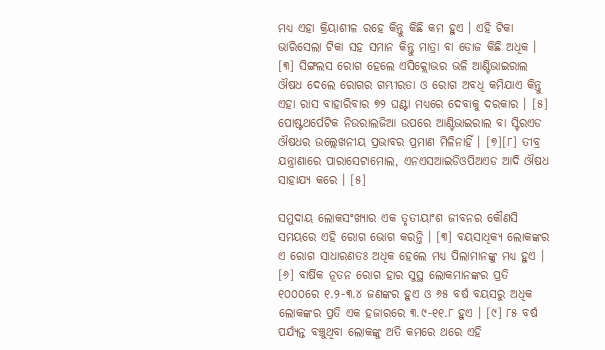ମଧ୍ୟ ଏହା କ୍ରିୟାଶୀଳ ରହେ କିନ୍ତୁ କିଛି କମ ହୁଏ । ଏହି ଟିକା ଭାରିସେଲା ଟିକା ସ‌ହ ସମାନ କିନ୍ତୁ ମାତ୍ରା ବା ଡୋଜ କିଛି ଅଧିକ । [୩] ସିଙ୍ଗଲସ ରୋଗ ହେଲେ ଏସିକ୍ଲୋଭର ଭଳି ଆଣ୍ଟିଭାଇରାଲ ଔଷଧ ଦେଲେ ରୋଗର ଗମ୍ଭୀରତା ଓ ରୋଗ ଅବଧି କମିଯାଏ କିନ୍ତୁ ଏହା ରାସ ବାହାରିବାର ୭୨ ଘଣ୍ଟା ମଧ୍ୟରେ ଦେବାକୁ ଦରକାର । [୫] ପୋଷ୍ଟଥର୍ପେଟିକ ନିଉରାଲଜିଆ ଉପରେ ଆଣ୍ଟିଭାଇରାଲ ବା ସ୍ଟିରଏଡ ଔଷଧର ଉଲ୍ଲେଖନୀୟ ପ୍ରଭାବର ପ୍ରମାଣ ମିଳିନାହିଁ । [୭][୮] ତୀବ୍ର ଯନ୍ତ୍ରାଣାରେ ପାରାସେଟାମୋଲ, ଏନଏସଆଇଡିଓପିଅଏଡ ଆଦି ଔଷଧ ସାହାଯ୍ୟ କରେ । [୫]

ସମୁଦାୟ ଲୋକସଂଖ୍ୟାର ଏକ ତୃତୀୟାଂଶ ଜୀବନର କୌଣସି ସମୟରେ ଏହି ରୋଗ ଭୋଗ କରନ୍ତି । [୩] ବୟସାଧିକ୍ୟ ଲୋକଙ୍କର ଏ ରୋଗ ସାଧାରଣତଃ ଅଧିକ ହେଲେ ମଧ୍ୟ ପିଲାମାନଙ୍କୁ ମଧ୍ୟ ହୁଏ । [୬] ବାର୍ଷିକ ନୂତନ ରୋଗ ହାର ସୁସ୍ଥ ଲୋକମାନଙ୍କର ପ୍ରତି ୧୦୦୦ରେ ୧.୨-୩.୪ ଜଣଙ୍କର ହୁଏ ଓ ୬୫ ବର୍ଷ ବୟସରୁ ଅଧିକ ଲୋକଙ୍କର ପ୍ରତି ଏକ ହଜାରରେ ୩.୯-୧୧.୮ ହୁଏ । [୯] ୮୫ ବର୍ଷ ପର୍ଯ୍ୟନ୍ତ ବଞ୍ଚୁଥିବା ଲୋକଙ୍କୁ ଅତି କମରେ ଥରେ ଏହି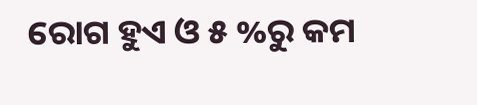ରୋଗ ହୁଏ ଓ ୫ %ରୁ କମ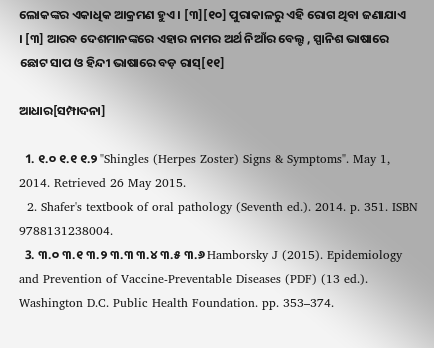ଲୋକଙ୍କର ଏକାଧିକ ଆକ୍ରମଣ ହୁଏ । [୩][୧୦] ପୁରାକାଳରୁ ଏହି ରୋଗ ଥିବା ଜଣାଯାଏ । [୩] ଆରବ ଦେଶମାନଙ୍କରେ ଏହାର ନାମର ଅର୍ଥ ନିଆଁର ବେଲ୍ଟ , ସ୍ପାନିଶ ଭାଷାରେ ଛୋଟ ସାପ ଓ ହିନ୍ଦୀ ଭାଷାରେ ବଡ଼ ରାସ୍[୧୧]

ଆଧାର[ସମ୍ପାଦନା]

  1. ୧.୦ ୧.୧ ୧.୨ "Shingles (Herpes Zoster) Signs & Symptoms". May 1, 2014. Retrieved 26 May 2015.
  2. Shafer's textbook of oral pathology (Seventh ed.). 2014. p. 351. ISBN 9788131238004.
  3. ୩.୦ ୩.୧ ୩.୨ ୩.୩ ୩.୪ ୩.୫ ୩.୬ Hamborsky J (2015). Epidemiology and Prevention of Vaccine-Preventable Diseases (PDF) (13 ed.). Washington D.C. Public Health Foundation. pp. 353–374.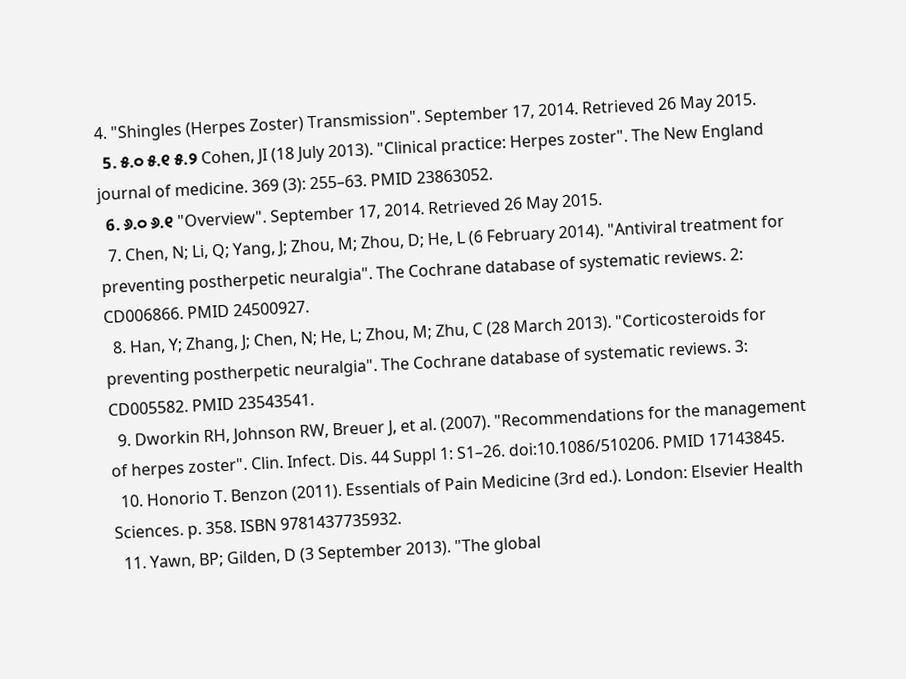4. "Shingles (Herpes Zoster) Transmission". September 17, 2014. Retrieved 26 May 2015.
  5. ୫.୦ ୫.୧ ୫.୨ Cohen, JI (18 July 2013). "Clinical practice: Herpes zoster". The New England journal of medicine. 369 (3): 255–63. PMID 23863052.
  6. ୬.୦ ୬.୧ "Overview". September 17, 2014. Retrieved 26 May 2015.
  7. Chen, N; Li, Q; Yang, J; Zhou, M; Zhou, D; He, L (6 February 2014). "Antiviral treatment for preventing postherpetic neuralgia". The Cochrane database of systematic reviews. 2: CD006866. PMID 24500927.
  8. Han, Y; Zhang, J; Chen, N; He, L; Zhou, M; Zhu, C (28 March 2013). "Corticosteroids for preventing postherpetic neuralgia". The Cochrane database of systematic reviews. 3: CD005582. PMID 23543541.
  9. Dworkin RH, Johnson RW, Breuer J, et al. (2007). "Recommendations for the management of herpes zoster". Clin. Infect. Dis. 44 Suppl 1: S1–26. doi:10.1086/510206. PMID 17143845.
  10. Honorio T. Benzon (2011). Essentials of Pain Medicine (3rd ed.). London: Elsevier Health Sciences. p. 358. ISBN 9781437735932.
  11. Yawn, BP; Gilden, D (3 September 2013). "The global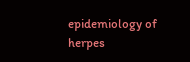epidemiology of herpes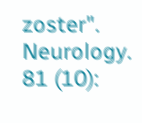zoster". Neurology. 81 (10):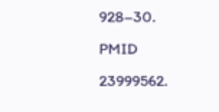928–30. PMID 23999562.